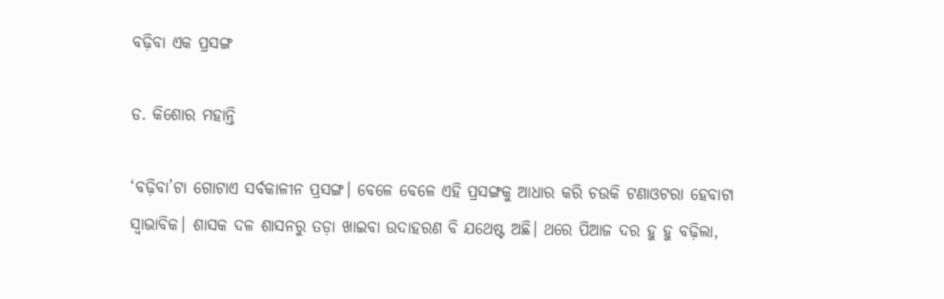ବଢ଼ିବା ଏକ ପ୍ରସଙ୍ଗ

ଡ. କିଶୋର ମହାନ୍ତି

‘ବଢ଼ିବା’ଟା ଗୋଟାଏ ସର୍ବକାଳୀନ ପ୍ରସଙ୍ଗ। ବେଳେ ବେଳେ ଏହି ପ୍ରସଙ୍ଗକୁ ଆଧାର କରି ଚଉକି ଟଣାଓଟରା ହେବାଟା ସ୍ବାଭାବିକ। ଶାସକ ଦଳ ଶାସନରୁ ତଡ଼ା ଖାଇବା ଉଦାହରଣ ବି ଯଥେଷ୍ଟ ଅଛି। ଥରେ ପିଆଜ ଦର ହୁ ହୁ ବଢ଼ିଲା,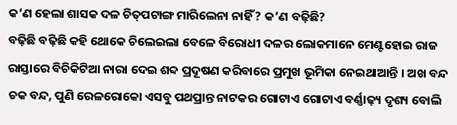କ’ଣ ହେଲା ଶାସକ ଦଳ ଚିତ୍‌ପଟାଙ୍ଗ ମାରିଲେନା ନାହିଁ? କ’ଣ ବଢ଼ିଛି?
ବଢ଼ିଛି ବଢ଼ିଛି କହି ଥୋକେ ଚିଲେଇଲା ବେଳେ ବିରୋଧୀ ଦଳର ଲୋକମାନେ ମେଣ୍ଟହୋଇ ରାଜ ରାସ୍ତାରେ ବିଚିକିଟିଆ ନାରା ଦେଇ ଶବ୍ଦ ପ୍ରଦୂଷଣ କରିବାରେ ପ୍ରମୁଖ ଭୂମିକା ନେଇଥାଆନ୍ତି । ଅଖ ବନ୍ଦ ଚକ ବନ୍ଦ, ପୁଣି ରେଳରୋକୋ ଏସବୁ ପଥପ୍ରାନ୍ତ ନାଟକର ଗୋଟାଏ ଗୋଟାଏ ବର୍ଣ୍ଣାଢ଼୍ୟ ଦୃଶ୍ୟ ବୋଲି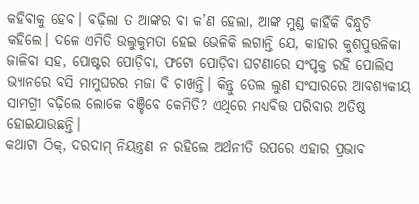କହିବାକୁ ହେବ। ବଢ଼ିଲା ତ ଆଙ୍କର ବା କ’ଣ ହେଲା, ଆଙ୍କ ମୁଣ୍ଡ କାହିଁକି ବିନ୍ଧୁଚି କହିଲେ। ଦଳେ ଏମିତି ଉଲୁକୁମତା ହେଇ ଭେଳିକି ଲଗାନ୍ତି ଯେ, କାହାର କୁଶପୁତ୍ତଳିକା ଜାଳିବା ସହ, ପୋଷ୍ଟର ପୋଡ଼ିବା, ଫଟୋ ପୋଡ଼ିବା ଘଟଣାରେ ସଂପୃକ୍ତ ରହି ପୋଲିସ ଭ୍ୟାନରେ ବସି ମାମୁଘରର ମଜା ବି ଚାଖନ୍ତି। କିନ୍ତୁ ତେଲ ଲୁଣ ସଂସାରରେ ଆବଶ୍ୟକୀୟ ସାମଗ୍ରୀ ବଢ଼ିଲେ ଲୋକେ ବଞ୍ଚିବେ କେମିତି? ଏଥିରେ ମଧ୍ୟବିତ୍ତ ପରିବାର ଅତିଷ୍ଠ ହୋଇଯାଉଛନ୍ତି।
କଥାଟା ଠିକ୍‌, ଦରଦାମ୍‌ ନିୟନ୍ତ୍ରଣ ନ ରହିଲେ ଅର୍ଥନୀତି ଉପରେ ଏହାର ପ୍ରଭାବ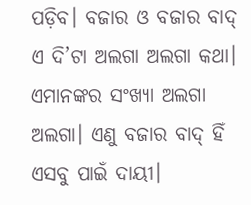ପଡ଼ିବ। ବଜାର ଓ ବଜାର ବାଦ୍‌ ଏ ଦି’ଟା ଅଲଗା ଅଲଗା କଥା। ଏମାନଙ୍କର ସଂଖ୍ୟା ଅଲଗା ଅଲଗା। ଏଣୁ ବଜାର ବାଦ୍‌ ହିଁ ଏସବୁ ପାଇଁ ଦାୟୀ।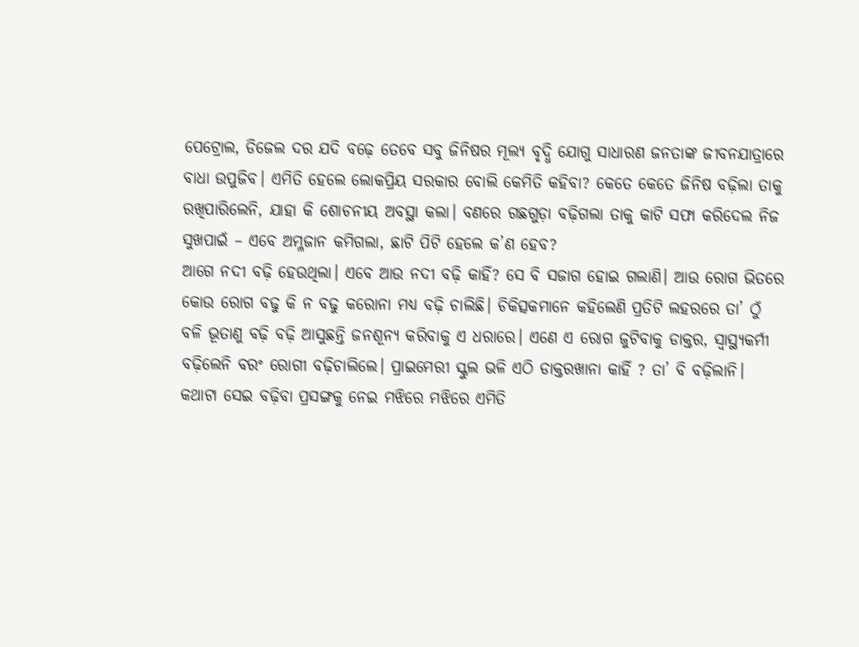ପେଟ୍ରୋଲ, ଡିଜେଲ ଦର ଯଦି ବଢ଼େ ତେବେ ସବୁ ଜିନିଷର ମୂଲ୍ୟ ବୃଦ୍ଧି ଯୋଗୁ ସାଧାରଣ ଜନତାଙ୍କ ଜୀବନଯାତ୍ରାରେ ବାଧା ଉପୁଜିବ। ଏମିତି ହେଲେ ଲୋକପ୍ରିୟ ସରକାର ବୋଲି କେମିତି କହିବା? କେତେ କେତେ ଜିନିଷ ବଢ଼ିଲା ତାକୁ ରଖିପାରିଲେନି, ଯାହା କି ଶୋଚନୀୟ ଅବସ୍ଥା କଲା। ବଣରେ ଗଛଗୁଡ଼ା ବଢ଼ିଗଲା ତାକୁ କାଟି ସଫା କରିଦେଲ ନିଜ ସୁଖପାଇଁ – ଏବେ ଅମ୍ଳଜାନ କମିଗଲା, ଛାଟି ପିଟି ହେଲେ କ’ଣ ହେବ?
ଆଗେ ନଦୀ ବଢ଼ି ହେଉଥିଲା। ଏବେ ଆଉ ନଦୀ ବଢ଼ି କାହିଁ? ସେ ବି ସଜାଗ ହୋଇ ଗଲାଣି। ଆଉ ରୋଗ ଭିତରେ କୋଉ ରୋଗ ବଢୁ କି ନ ବଢୁ କରୋନା ମଧ୍ୟ ବଢ଼ି ଚାଲିଛି। ଚିକିତ୍ସକମାନେ କହିଲେଣି ପ୍ରତିଟି ଲହରରେ ତା’ ଠୁଁ ବଳି ଭୂତାଣୁ ବଢ଼ି ବଢ଼ି ଆସୁଛନ୍ତି ଜନଶୂନ୍ୟ କରିବାକୁ ଏ ଧରାରେ। ଏଣେ ଏ ରୋଗ ଜୁଟିବାକୁ ଡାକ୍ତର, ସ୍ବାସ୍ଥ୍ୟକର୍ମୀ ବଢ଼ିଲେନି ବରଂ ରୋଗୀ ବଢ଼ିଚାଲିଲେ। ପ୍ରାଇମେରୀ ସ୍କୁଲ ଭଳି ଏଠି ଡାକ୍ତରଖାନା କାହିଁ ? ତା’ ବି ବଢ଼ିଲାନି।
କଥାଟା ସେଇ ବଢ଼ିବା ପ୍ରସଙ୍ଗକୁ ନେଇ ମଝିରେ ମଝିରେ ଏମିତି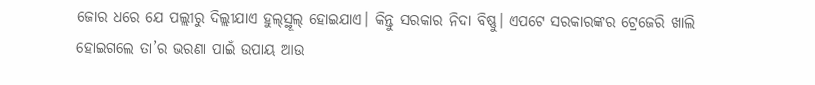ଜୋର ଧରେ ଯେ ପଲ୍ଲୀରୁ ଦିଲ୍ଲୀଯାଏ ହୁଲ୍‌ସ୍ଥୂଲ୍‌ ହୋଇଯାଏ। କିନ୍ତୁ ସରକାର ନିଦା ବିଷ୍ଣୁ। ଏପଟେ ସରକାରଙ୍କର ଟ୍ରେଜେରି ଖାଲି ହୋଇଗଲେ ତା’ର ଭରଣା ପାଇଁ ଉପାୟ ଆଉ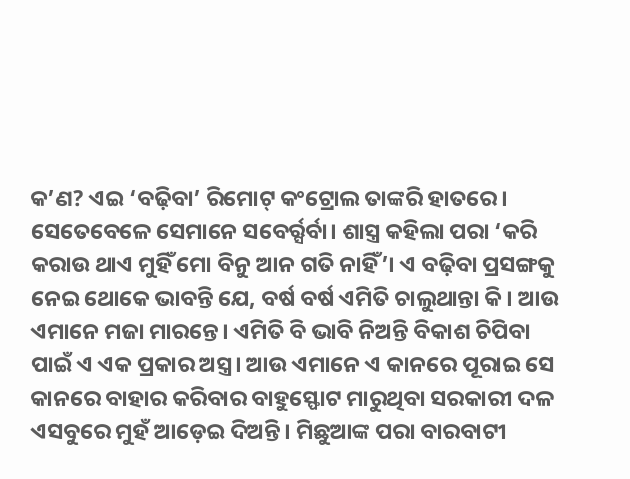କ’ଣ? ଏଇ ‘ବଢ଼ିବା’ ରିମୋଟ୍‌ କଂଟ୍ରୋଲ ତାଙ୍କରି ହାତରେ। ସେତେବେଳେ ସେମାନେ ସବେର୍ର୍ସର୍ବା। ଶାସ୍ତ୍ର କହିଲା ପରା ‘କରି କରାଉ ଥାଏ ମୁହିଁ ମୋ ବିନୁ ଆନ ଗତି ନାହିଁ’। ଏ ବଢ଼ିବା ପ୍ରସଙ୍ଗକୁ ନେଇ ଥୋକେ ଭାବନ୍ତି ଯେ, ବର୍ଷ ବର୍ଷ ଏମିତି ଚାଲୁଥାନ୍ତା କି। ଆଉ ଏମାନେ ମଜା ମାରନ୍ତେ। ଏମିତି ବି ଭାବି ନିଅନ୍ତି ବିକାଶ ଚିପିବା ପାଇଁ ଏ ଏକ ପ୍ରକାର ଅସ୍ତ୍ର। ଆଉ ଏମାନେ ଏ କାନରେ ପୂରାଇ ସେ କାନରେ ବାହାର କରିବାର ବାହୁସ୍ଫୋଟ ମାରୁଥିବା ସରକାରୀ ଦଳ ଏସବୁରେ ମୁହଁ ଆଡ଼େଇ ଦିଅନ୍ତି। ମିଛୁଆଙ୍କ ପରା ବାରବାଟୀ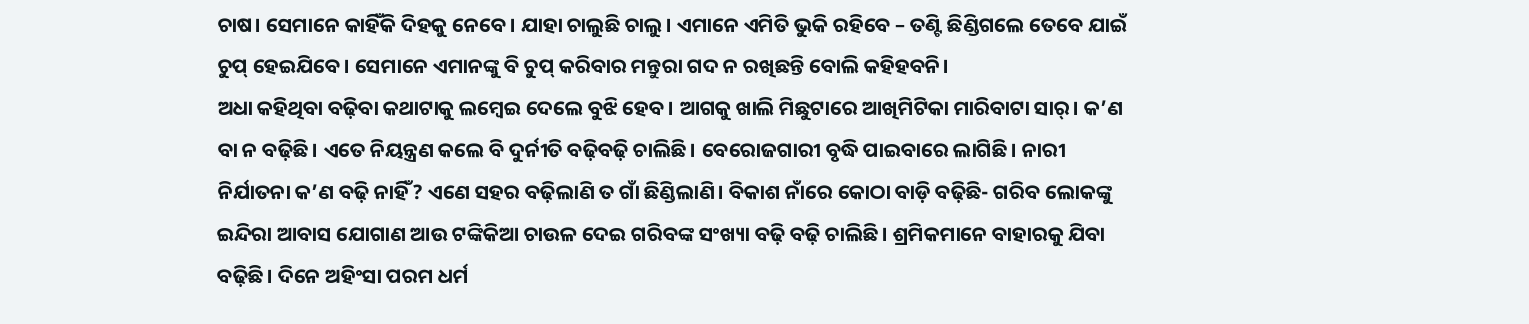ଚାଷ। ସେମାନେ କାହିଁକି ଦିହକୁ ନେବେ। ଯାହା ଚାଲୁଛି ଚାଲୁ। ଏମାନେ ଏମିତି ଭୁକି ରହିବେ – ତଣ୍ଟି ଛିଣ୍ଡିଗଲେ ତେବେ ଯାଇଁ ଚୁପ୍‌ ହେଇଯିବେ। ସେମାନେ ଏମାନଙ୍କୁ ବି ଚୁପ୍‌ କରିବାର ମନ୍ତୁରା ଗଦ ନ ରଖିଛନ୍ତି ବୋଲି କହିହବନି।
ଅଧା କହିଥିବା ବଢ଼ିବା କଥାଟାକୁ ଲମ୍ବେଇ ଦେଲେ ବୁଝି ହେବ। ଆଗକୁ ଖାଲି ମିଛୁଟାରେ ଆଖିମିଟିକା ମାରିବାଟା ସାର୍‌। କ’ଣ ବା ନ ବଢ଼ିଛି। ଏତେ ନିୟନ୍ତ୍ରଣ କଲେ ବି ଦୁର୍ନୀତି ବଢ଼ିବଢ଼ି ଚାଲିଛି। ବେରୋଜଗାରୀ ବୃଦ୍ଧି ପାଇବାରେ ଲାଗିଛି। ନାରୀ ନିର୍ଯାତନା କ’ଣ ବଢ଼ି ନାହିଁ? ଏଣେ ସହର ବଢ଼ିଲାଣି ତ ଗାଁ ଛିଣ୍ଡିଲାଣି। ବିକାଶ ନାଁରେ କୋଠା ବାଡ଼ି ବଢ଼ିଛି- ଗରିବ ଲୋକଙ୍କୁ ଇନ୍ଦିରା ଆବାସ ଯୋଗାଣ ଆଉ ଟଙ୍କିକିଆ ଚାଉଳ ଦେଇ ଗରିବଙ୍କ ସଂଖ୍ୟା ବଢ଼ି ବଢ଼ି ଚାଲିଛି। ଶ୍ରମିକମାନେ ବାହାରକୁ ଯିବା ବଢ଼ିଛି। ଦିନେ ଅହିଂସା ପରମ ଧର୍ମ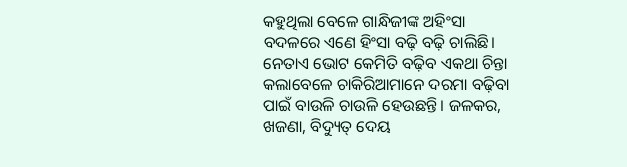କହୁଥିଲା ବେଳେ ଗାନ୍ଧିଜୀଙ୍କ ଅହିଂସା ବଦଳରେ ଏଣେ ହିଂସା ବଢ଼ି ବଢ଼ି ଚାଲିଛି।
ନେତାଏ ଭୋଟ କେମିତି ବଢ଼ିବ ଏକଥା ଚିନ୍ତା କଲାବେଳେ ଚାକିରିଆମାନେ ଦରମା ବଢ଼ିବା ପାଇଁ ବାଉଳି ଚାଉଳି ହେଉଛନ୍ତି। ଜଳକର, ଖଜଣା, ବିଦ୍ୟୁତ୍‌ ଦେୟ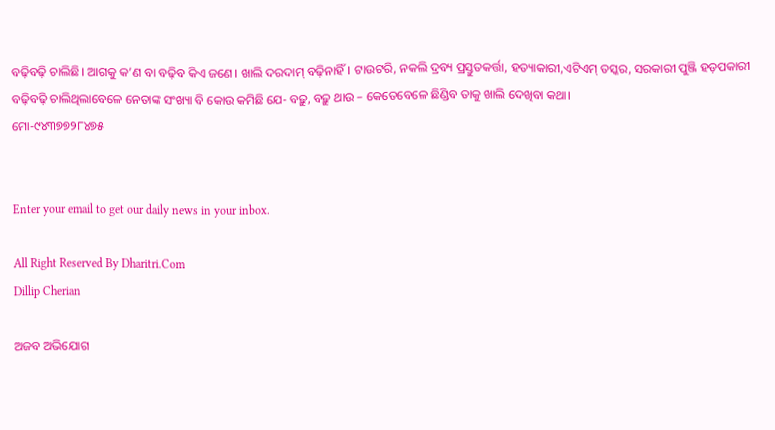ବଢ଼ିବଢ଼ି ଚାଲିଛି। ଆଗକୁ କ’ଣ ବା ବଢ଼ିବ କିଏ ଜଣେ। ଖାଲି ଦରଦାମ୍‌ ବଢ଼ିନାହିଁ। ଟାଉଟରି, ନକଲି ଦ୍ରବ୍ୟ ପ୍ରସ୍ତୁତକର୍ତ୍ତା, ହତ୍ୟାକାରୀ,ଏଟିଏମ୍‌ ତସ୍କର, ସରକାରୀ ପୁଞ୍ଜି ହଡ଼ପକାରୀ ବଢ଼ିବଢ଼ି ଚାଲିଥିଲାବେଳେ ନେତାଙ୍କ ସଂଖ୍ୟା ବି କୋଉ କମିଛି ଯେ- ବଢ଼ୁ, ବଢ଼ୁ ଥାଉ – କେତେବେଳେ ଛିଣ୍ଡିବ ତାକୁ ଖାଲି ଦେଖିବା କଥା।
ମୋ-୯୪୩୭୭୨୮୪୭୫


Enter your email to get our daily news in your inbox.

All Right Reserved By Dharitri.Com
Dillip Cherian

ଅଜବ ଅଭିଯୋଗ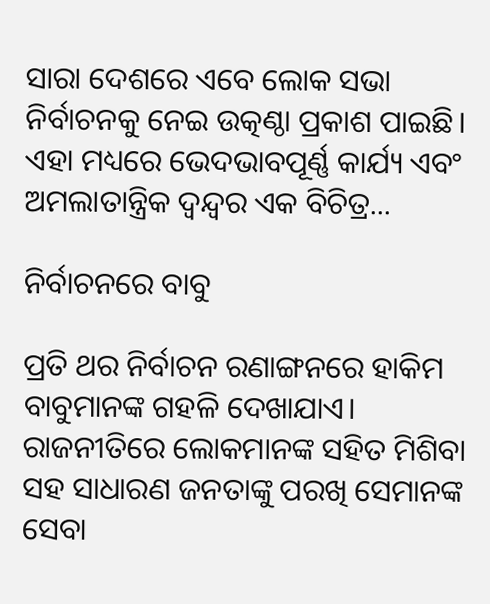ସାରା ଦେଶରେ ଏବେ ଲୋକ ସଭା ନିର୍ବାଚନକୁ ନେଇ ଉତ୍କଣ୍ଠା ପ୍ରକାଶ ପାଇଛି। ଏହା ମଧ୍ୟରେ ଭେଦଭାବପୂର୍ଣ୍ଣ କାର୍ଯ୍ୟ ଏବଂ ଅମଲାତାନ୍ତ୍ରିକ ଦ୍ୱନ୍ଦ୍ୱର ଏକ ବିଚିତ୍ର...

ନିର୍ବାଚନରେ ବାବୁ

ପ୍ରତି ଥର ନିର୍ବାଚନ ରଣାଙ୍ଗନରେ ହାକିମ ବାବୁମାନଙ୍କ ଗହଳି ଦେଖାଯାଏ। ରାଜନୀତିରେ ଲୋକମାନଙ୍କ ସହିତ ମିଶିବା ସହ ସାଧାରଣ ଜନତାଙ୍କୁ ପରଖି ସେମାନଙ୍କ ସେବା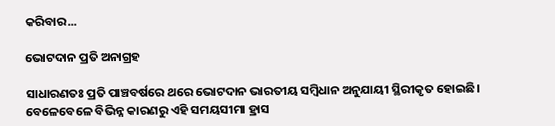କରିବାର...

ଭୋଟଦାନ ପ୍ରତି ଅନାଗ୍ରହ

ସାଧାରଣତଃ ପ୍ରତି ପାଞ୍ଚବର୍ଷରେ ଥରେ ଭୋଟଦାନ ଭାରତୀୟ ସମ୍ବିଧାନ ଅନୁଯାୟୀ ସ୍ଥିରୀକୃତ ହୋଇଛି। ବେଳେବେଳେ ବିଭିନ୍ନ କାରଣରୁ ଏହି ସମୟସୀମା ହ୍ରାସ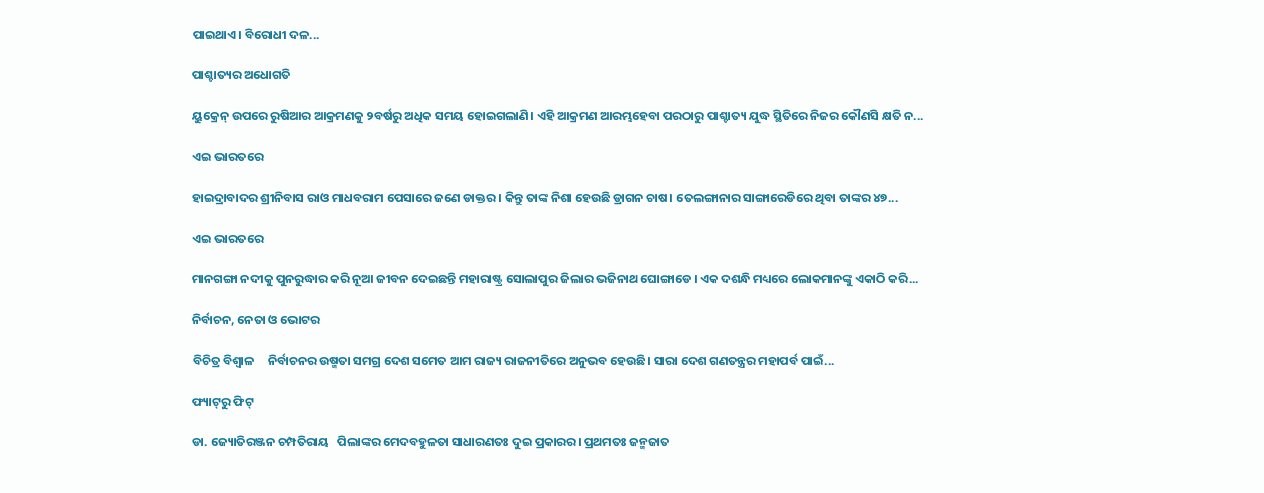ପାଇଥାଏ। ବିରୋଧୀ ଦଳ...

ପାଶ୍ଚାତ୍ୟର ଅଧୋଗତି

ୟୁକ୍ରେନ୍‌ ଉପରେ ରୁଷିଆର ଆକ୍ରମଣକୁ ୨ବର୍ଷରୁ ଅଧିକ ସମୟ ହୋଇଗଲାଣି। ଏହି ଆକ୍ରମଣ ଆରମ୍ଭହେବା ପରଠାରୁ ପାଶ୍ଚାତ୍ୟ ଯୁଦ୍ଧ ସ୍ଥିତିରେ ନିଜର କୌଣସି କ୍ଷତି ନ...

ଏଇ ଭାରତରେ

ହାଇଦ୍ରାବାଦର ଶ୍ରୀନିବାସ ରାଓ ମାଧବରାମ ପେସାରେ ଜଣେ ଡାକ୍ତର । କିନ୍ତୁ ତାଙ୍କ ନିଶା ହେଉଛି ଡ୍ରାଗନ ଚାଷ। ତେଲଙ୍ଗାନାର ସାଙ୍ଗାରେଡିରେ ଥିବା ତାଙ୍କର ୪୭...

ଏଇ ଭାରତରେ

ମାନଗଙ୍ଗା ନଦୀକୁ ପୁନରୁଦ୍ଧାର କରି ନୂଆ ଜୀବନ ଦେଇଛନ୍ତି ମହାରାଷ୍ଟ୍ର ସୋଲାପୁର ଜିଲାର ଭଜିନାଥ ଘୋଙ୍ଗାଡେ । ଏକ ଦଶନ୍ଧି ମଧ୍ୟରେ ଲୋକମାନଙ୍କୁ ଏକାଠି କରି...

ନିର୍ବାଚନ, ନେତା ଓ ଭୋଟର

ବିଚିତ୍ର ବିଶ୍ୱାଳ     ନିର୍ବାଚନର ଉଷ୍ମତା ସମଗ୍ର ଦେଶ ସମେତ ଆମ ରାଜ୍ୟ ରାଜନୀତିରେ ଅନୁଭବ ହେଉଛି। ସାରା ଦେଶ ଗଣତନ୍ତ୍ରର ମହାପର୍ବ ପାଇଁ...

ଫ୍ୟାଟ୍‌ରୁ ଫିଟ୍‌

ଡା. ଜ୍ୟୋତିରଞ୍ଜନ ଚମ୍ପତିରାୟ   ପିଲାଙ୍କର ମେଦବହୁଳତା ସାଧାରଣତଃ ଦୁଇ ପ୍ରକାରର। ପ୍ରଥମତଃ ଜନ୍ମଜାତ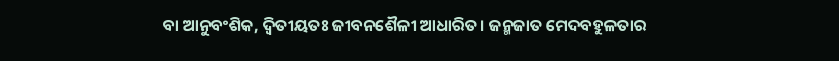ବା ଆନୁବଂଶିକ, ଦ୍ୱିତୀୟତଃ ଜୀବନଶୈଳୀ ଆଧାରିତ। ଜନ୍ମଜାତ ମେଦବହୁଳତାର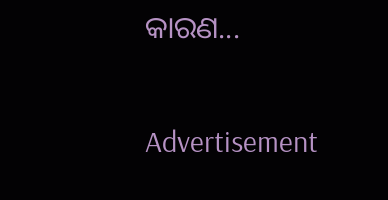କାରଣ...

Advertisement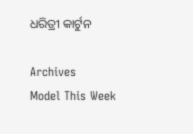ଧରିତ୍ରୀ କାର୍ଟୁନ

Archives
Model This Week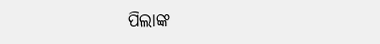ପିଲାଙ୍କ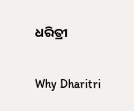ଧରିତ୍ରୀ

Why Dharitri